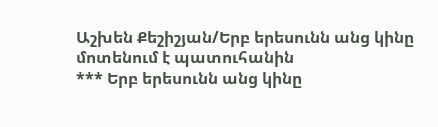Աշխեն Քեշիշյան/Երբ երեսունն անց կինը մոտենում է պատուհանին
*** Երբ երեսունն անց կինը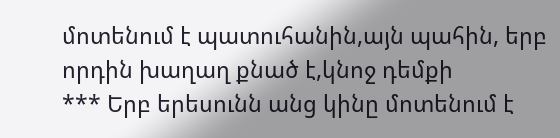մոտենում է պատուհանին,այն պահին, երբ որդին խաղաղ քնած է,կնոջ դեմքի
*** Երբ երեսունն անց կինը մոտենում է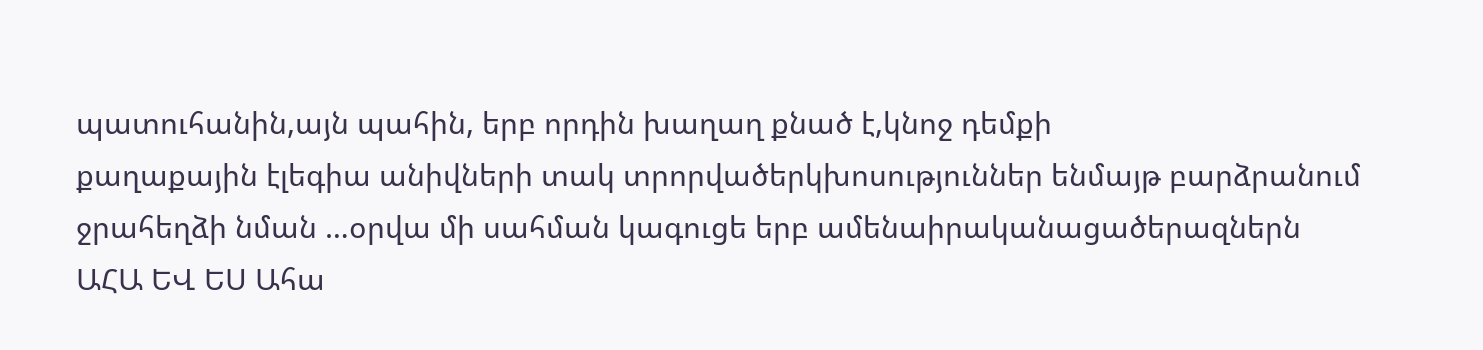պատուհանին,այն պահին, երբ որդին խաղաղ քնած է,կնոջ դեմքի
քաղաքային էլեգիա անիվների տակ տրորվածերկխոսություններ ենմայթ բարձրանում ջրահեղձի նման …օրվա մի սահման կագուցե երբ ամենաիրականացածերազներն
ԱՀԱ ԵՎ ԵՍ Ահա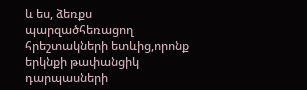և ես, ձեռքս պարզածհեռացող հրեշտակների ետևից,որոնք երկնքի թափանցիկ դարպասների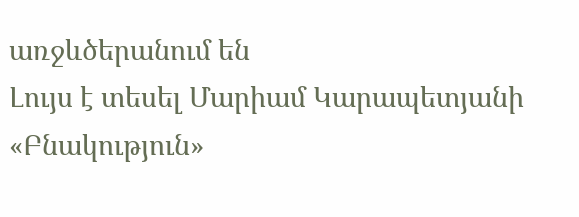առջևծերանում են
Լույս է տեսել Մարիամ Կարապետյանի «Բնակություն»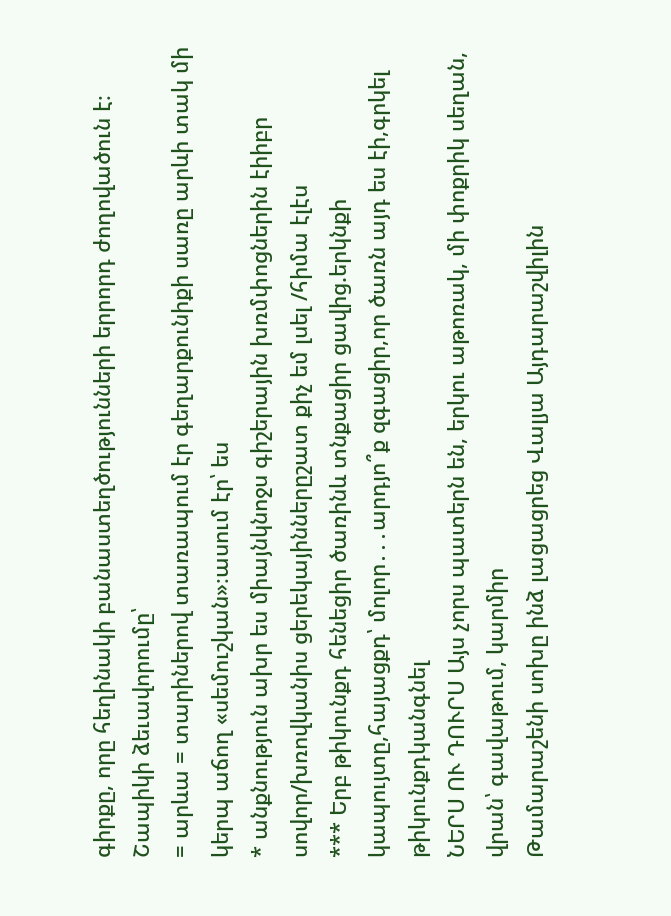գիրքը, որը հեղինակի բանաստեղծությունների երրորդ ժողովածուն է։ Շապիկի ձեւավորումը՝
= արևա = տարիներով տառապում էր գեղարքունիքի սառը արևի տակ մի կերպ աճող «սեմուշկան»։ասում էր՝ ես
* անքնություն ախր ես միայնկնոջս գիշերային խռմփոցներին էիիբր սովոր/խռովկանիս ցերեկայիններըշատ քիչ եմ լսել /հիմա էլէս
*** Երբ թիկունքդ հենեցիր ծառինև տնքացիր ցավից.երկնքի կապույտը,հայացքդ՝ մոլոր․․․արդյո՞ք զգացիր,որ ծառն այդ ես էի,գրկել թիկունքդկանգնել
ՆԵՐՍ ՈՒ ԴՈՒՐՍ Այս չորս պատերն են, երկու աթոռակ, մի փոքրիկ սեղան, վրան՝ գավաթում, կարմիր
Թամարաշենի սոխը ինձ լացացրեց Վալյա Այդարաշվիլին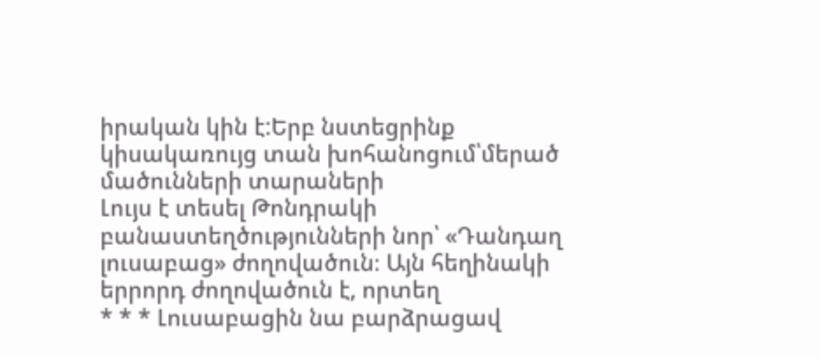իրական կին է:Երբ նստեցրինք կիսակառույց տան խոհանոցում՝մերած մածունների տարաների
Լույս է տեսել Թոնդրակի բանաստեղծությունների նոր՝ «Դանդաղ լուսաբաց» ժողովածուն։ Այն հեղինակի երրորդ ժողովածուն է, որտեղ
* * * Լուսաբացին նա բարձրացավ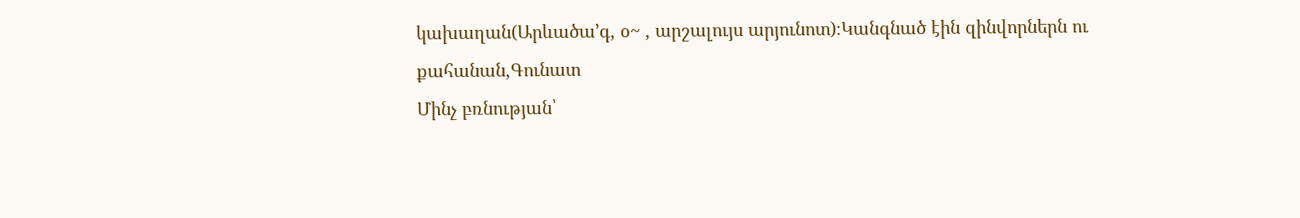կախաղան(Արևածա’գ, օ~ , արշալույս արյունոտ)։Կանգնած էին զինվորներն ու քահանան,Գունատ
Մինչ բռնության՝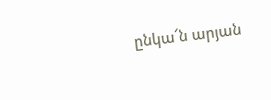ընկա՜ն արյան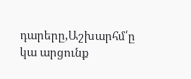դարերը,Աշխարհմ՛ը կա արցունք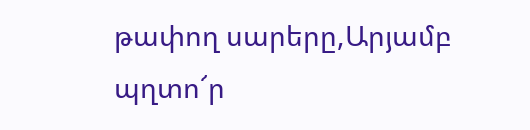թափող սարերը,Արյամբ պղտո՜ր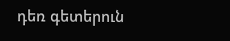դեռ գետերուն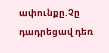ափունքը.Չը դադրեցավ դեռ